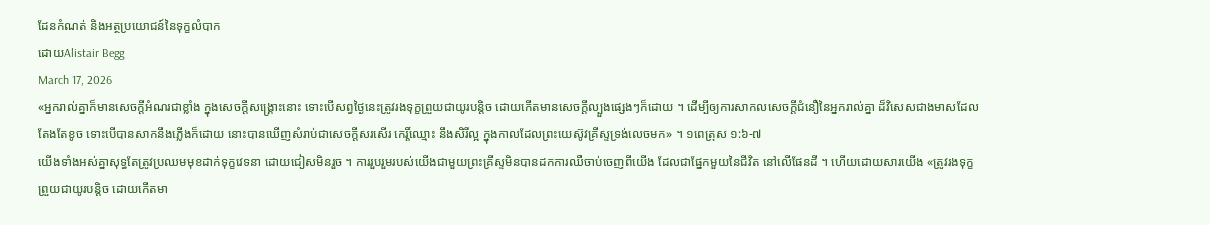ដែនកំណត់ និងអត្ថប្រយោជន៍នៃទុក្ខលំបាក
ដោយAlistair Begg
March 17, 2026
«អ្នករាល់គ្នាក៏មានសេចក្ដីអំណរជាខ្លាំង ក្នុងសេចក្ដីសង្គ្រោះនោះ ទោះបើសព្វថ្ងៃនេះត្រូវរងទុក្ខព្រួយជាយូរបន្តិច ដោយកើតមានសេចក្ដីល្បួងផ្សេងៗក៏ដោយ ។ ដើម្បីឲ្យការសាកលសេចក្ដីជំនឿនៃអ្នករាល់គ្នា ដ៏វិសេសជាងមាសដែលតែងតែខូច ទោះបើបានសាកនឹងភ្លើងក៏ដោយ នោះបានឃើញសំរាប់ជាសេចក្ដីសរសើរ កេរ្តិ៍ឈ្មោះ នឹងសិរីល្អ ក្នុងកាលដែលព្រះយេស៊ូវគ្រីស្ទទ្រង់លេចមក» ។ ១ពេត្រុស ១:៦-៧
យើងទាំងអស់គ្នាសុទ្ធតែត្រូវប្រឈមមុខដាក់ទុក្ខវេទនា ដោយជៀសមិនរួច ។ ការរួបរួមរបស់យើងជាមួយព្រះគ្រីស្ទមិនបានដកការឈឺចាប់ចេញពីយើង ដែលជាផ្នែកមួយនៃជីវិត នៅលើផែនដី ។ ហើយដោយសារយើង «ត្រូវរងទុក្ខព្រួយជាយូរបន្តិច ដោយកើតមា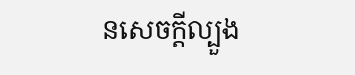នសេចក្ដីល្បួង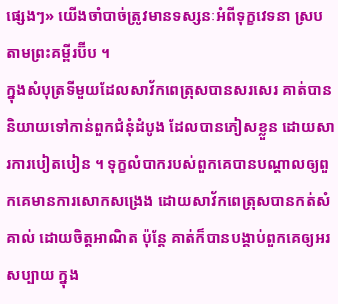ផ្សេងៗ» យើងចាំបាច់ត្រូវមានទស្សនៈអំពីទុក្ខវេទនា ស្របតាមព្រះគម្ពីរប៊ីប ។
ក្នុងសំបុត្រទីមួយដែលសាវ័កពេត្រុសបានសរសេរ គាត់បាននិយាយទៅកាន់ពួកជំនុំដំបូង ដែលបានភៀសខ្លួន ដោយសារការបៀតបៀន ។ ទុក្ខលំបាករបស់ពួកគេបានបណ្តាលឲ្យពួកគេមានការសោកសង្រេង ដោយសាវ័កពេត្រុសបានកត់សំគាល់ ដោយចិត្តអាណិត ប៉ុន្តែ គាត់ក៏បានបង្គាប់ពួកគេឲ្យអរសប្បាយ ក្នុង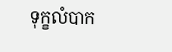ទុក្ខលំបាក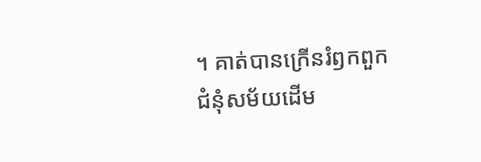។ គាត់បានក្រើនរំឭកពួកជំនុំសម័យដើម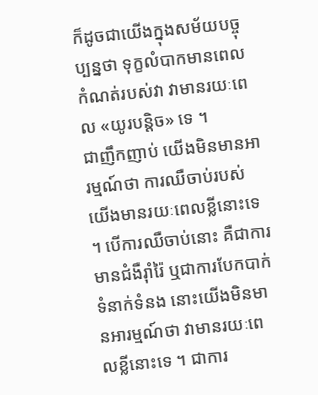ក៏ដូចជាយើងក្នុងសម័យបច្ចុប្បន្នថា ទុក្ខលំបាកមានពេលកំណត់របស់វា វាមានរយៈពេល «យូរបន្តិច» ទេ ។
ជាញឹកញាប់ យើងមិនមានអារម្មណ៍ថា ការឈឺចាប់របស់យើងមានរយៈពេលខ្លីនោះទេ ។ បើការឈឺចាប់នោះ គឺជាការមានជំងឺរ៉ាំរ៉ៃ ឬជាការបែកបាក់ទំនាក់ទំនង នោះយើងមិនមានអារម្មណ៍ថា វាមានរយៈពេលខ្លីនោះទេ ។ ជាការ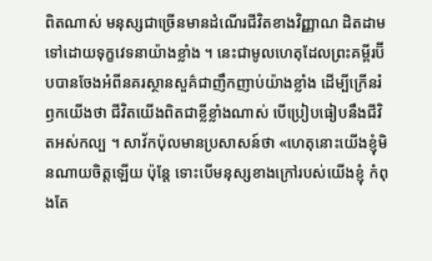ពិតណាស់ មនុស្សជាច្រើនមានដំណើរជីវិតខាងវិញ្ញាណ ដិតដាមទៅដោយទុក្ខវេទនាយ៉ាងខ្លាំង ។ នេះជាមូលហេតុដែលព្រះគម្ពីរប៊ីបបានចែងអំពីនគរស្ថានសួគ៌ជាញឹកញាប់យ៉ាងខ្លាំង ដើម្បីក្រើនរំឭកយើងថា ជីវិតយើងពិតជាខ្លីខ្លាំងណាស់ បើប្រៀបធៀបនឹងជីវិតអស់កល្ប ។ សាវ័កប៉ុលមានប្រសាសន៍ថា «ហេតុនោះយើងខ្ញុំមិនណាយចិត្តឡើយ ប៉ុន្តែ ទោះបើមនុស្សខាងក្រៅរបស់យើងខ្ញុំ កំពុងតែ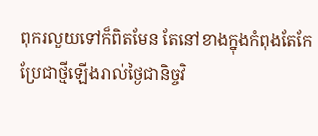ពុករលួយទៅក៏ពិតមែន តែនៅខាងក្នុងកំពុងតែកែប្រែជាថ្មីឡើងរាល់ថ្ងៃជានិច្ចវិ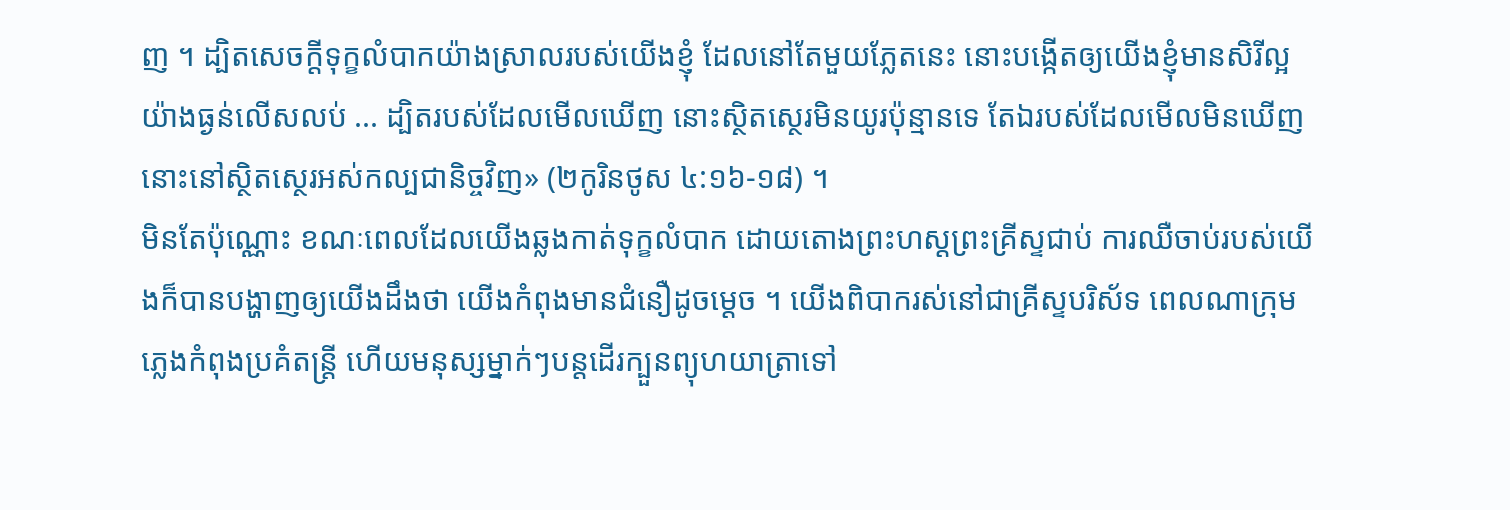ញ ។ ដ្បិតសេចក្ដីទុក្ខលំបាកយ៉ាងស្រាលរបស់យើងខ្ញុំ ដែលនៅតែមួយភ្លែតនេះ នោះបង្កើតឲ្យយើងខ្ញុំមានសិរីល្អយ៉ាងធ្ងន់លើសលប់ ... ដ្បិតរបស់ដែលមើលឃើញ នោះស្ថិតស្ថេរមិនយូរប៉ុន្មានទេ តែឯរបស់ដែលមើលមិនឃើញ នោះនៅស្ថិតស្ថេរអស់កល្បជានិច្ចវិញ» (២កូរិនថូស ៤:១៦-១៨) ។
មិនតែប៉ុណ្ណោះ ខណៈពេលដែលយើងឆ្លងកាត់ទុក្ខលំបាក ដោយតោងព្រះហស្តព្រះគ្រីស្ទជាប់ ការឈឺចាប់របស់យើងក៏បានបង្ហាញឲ្យយើងដឹងថា យើងកំពុងមានជំនឿដូចម្តេច ។ យើងពិបាករស់នៅជាគ្រីស្ទបរិស័ទ ពេលណាក្រុមភ្លេងកំពុងប្រគំតន្ត្រី ហើយមនុស្សម្នាក់ៗបន្តដើរក្បួនព្យុហយាត្រាទៅ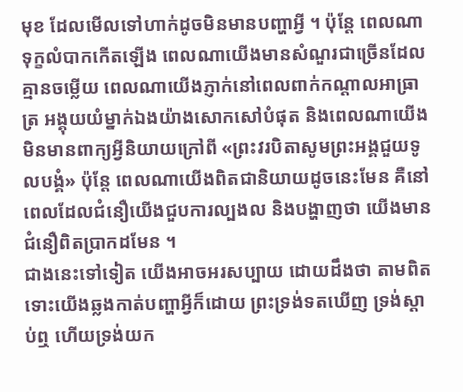មុខ ដែលមើលទៅហាក់ដូចមិនមានបញ្ហាអ្វី ។ ប៉ុន្តែ ពេលណាទុក្ខលំបាកកើតឡើង ពេលណាយើងមានសំណួរជាច្រើនដែលគ្មានចម្លើយ ពេលណាយើងភ្ញាក់នៅពេលពាក់កណ្តាលអាធ្រាត្រ អង្គុយយំម្នាក់ឯងយ៉ាងសោកសៅបំផុត និងពេលណាយើងមិនមានពាក្យអ្វីនិយាយក្រៅពី «ព្រះវរបិតាសូមព្រះអង្គជួយទូលបង្គំ» ប៉ុន្តែ ពេលណាយើងពិតជានិយាយដូចនេះមែន គឺនៅពេលដែលជំនឿយើងជួបការល្បងល និងបង្ហាញថា យើងមានជំនឿពិតប្រាកដមែន ។
ជាងនេះទៅទៀត យើងអាចអរសប្បាយ ដោយដឹងថា តាមពិត ទោះយើងឆ្លងកាត់បញ្ហាអ្វីក៏ដោយ ព្រះទ្រង់ទតឃើញ ទ្រង់ស្តាប់ឮ ហើយទ្រង់យក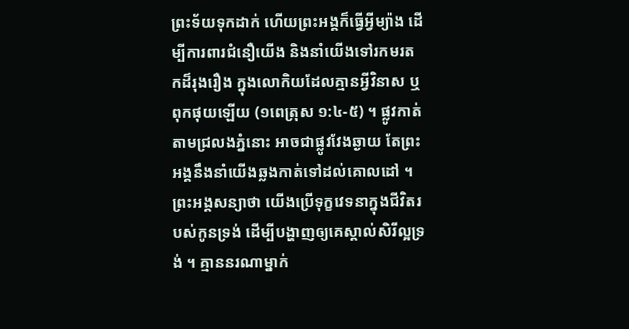ព្រះទ័យទុកដាក់ ហើយព្រះអង្គក៏ធ្វើអ្វីម្យ៉ាង ដើម្បីការពារជំនឿយើង និងនាំយើងទៅរកមរតកដ៏រុងរឿង ក្នុងលោកិយដែលគ្មានអ្វីវិនាស ឬពុកផុយឡើយ (១ពេត្រុស ១:៤-៥) ។ ផ្លូវកាត់តាមជ្រលងភ្នំនោះ អាចជាផ្លូវវែងឆ្ងាយ តែព្រះអង្គនឹងនាំយើងឆ្លងកាត់ទៅដល់គោលដៅ ។
ព្រះអង្គសន្យាថា យើងប្រើទុក្ខវេទនាក្នុងជីវិតរបស់កូនទ្រង់ ដើម្បីបង្ហាញឲ្យគេស្គាល់សិរីល្អទ្រង់ ។ គ្មាននរណាម្នាក់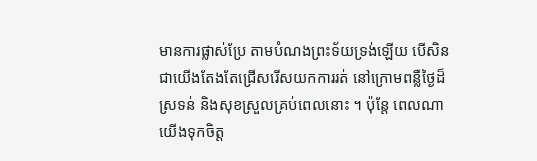មានការផ្លាស់ប្រែ តាមបំណងព្រះទ័យទ្រង់ឡើយ បើសិនជាយើងតែងតែជ្រើសរើសយកការរត់ នៅក្រោមពន្លឺថ្ងៃដ៏ស្រទន់ និងសុខស្រួលគ្រប់ពេលនោះ ។ ប៉ុន្តែ ពេលណាយើងទុកចិត្ត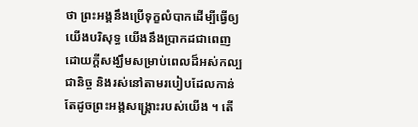ថា ព្រះអង្គនឹងប្រើទុក្ខលំបាកដើម្បីធ្វើឲ្យយើងបរិសុទ្ធ យើងនឹងប្រាកដជាពេញដោយក្តីសង្ឃឹមសម្រាប់ពេលដ៏អស់កល្បជានិច្ច និងរស់នៅតាមរបៀបដែលកាន់តែដូចព្រះអង្គសង្គ្រោះរបស់យើង ។ តើ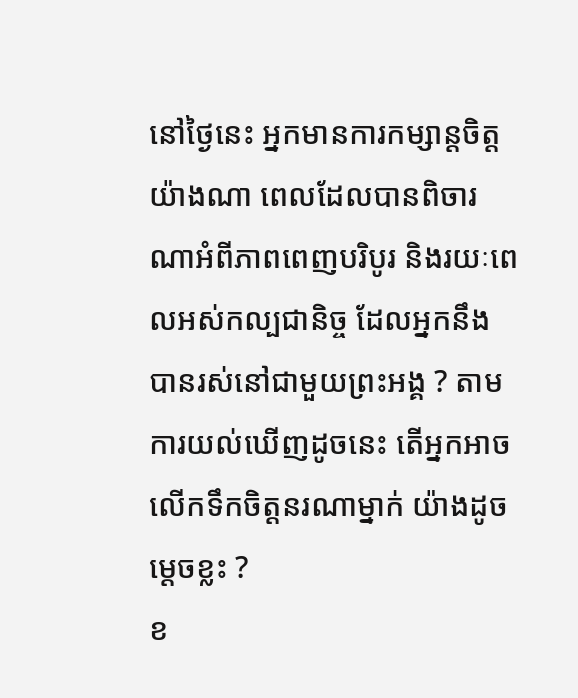នៅថ្ងៃនេះ អ្នកមានការកម្សាន្តចិត្តយ៉ាងណា ពេលដែលបានពិចារណាអំពីភាពពេញបរិបូរ និងរយៈពេលអស់កល្បជានិច្ច ដែលអ្នកនឹងបានរស់នៅជាមួយព្រះអង្គ ? តាមការយល់ឃើញដូចនេះ តើអ្នកអាចលើកទឹកចិត្តនរណាម្នាក់ យ៉ាងដូចម្តេចខ្លះ ?
ខ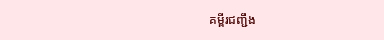គម្ពីរជញ្ជឹង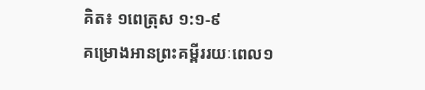គិត៖ ១ពេត្រុស ១:១-៩
គម្រោងអានព្រះគម្ពីររយៈពេល១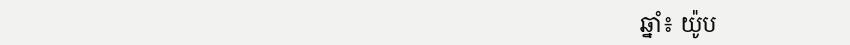ឆ្នាំ៖ យ៉ូប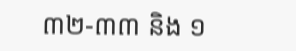៣២-៣៣ និង ១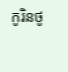កូរិនថូ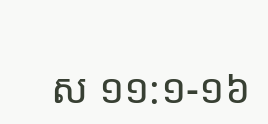ស ១១:១-១៦